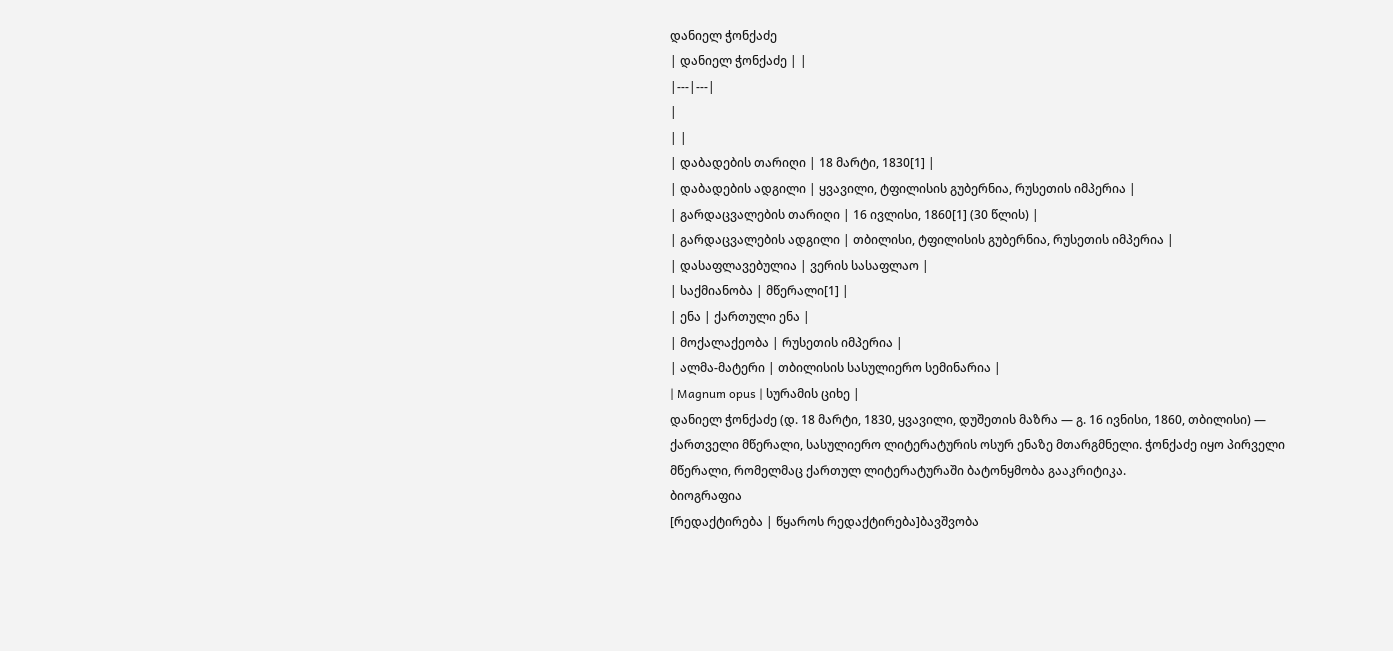დანიელ ჭონქაძე
| დანიელ ჭონქაძე | |
|---|---|
|
| |
| დაბადების თარიღი | 18 მარტი, 1830[1] |
| დაბადების ადგილი | ყვავილი, ტფილისის გუბერნია, რუსეთის იმპერია |
| გარდაცვალების თარიღი | 16 ივლისი, 1860[1] (30 წლის) |
| გარდაცვალების ადგილი | თბილისი, ტფილისის გუბერნია, რუსეთის იმპერია |
| დასაფლავებულია | ვერის სასაფლაო |
| საქმიანობა | მწერალი[1] |
| ენა | ქართული ენა |
| მოქალაქეობა | რუსეთის იმპერია |
| ალმა-მატერი | თბილისის სასულიერო სემინარია |
| Magnum opus | სურამის ციხე |
დანიელ ჭონქაძე (დ. 18 მარტი, 1830, ყვავილი, დუშეთის მაზრა — გ. 16 ივნისი, 1860, თბილისი) — ქართველი მწერალი, სასულიერო ლიტერატურის ოსურ ენაზე მთარგმნელი. ჭონქაძე იყო პირველი მწერალი, რომელმაც ქართულ ლიტერატურაში ბატონყმობა გააკრიტიკა.
ბიოგრაფია
[რედაქტირება | წყაროს რედაქტირება]ბავშვობა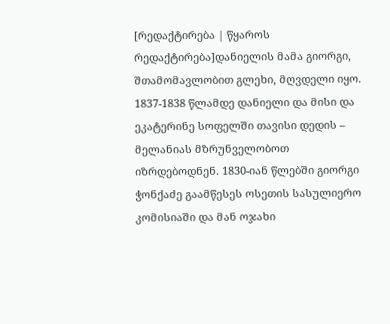[რედაქტირება | წყაროს რედაქტირება]დანიელის მამა გიორგი, შთამომავლობით გლეხი, მღვდელი იყო. 1837-1838 წლამდე დანიელი და მისი და ეკატერინე სოფელში თავისი დედის – მელანიას მზრუნველობოთ იზრდებოდნენ. 1830-იან წლებში გიორგი ჭონქაძე გაამწესეს ოსეთის სასულიერო კომისიაში და მან ოჯახი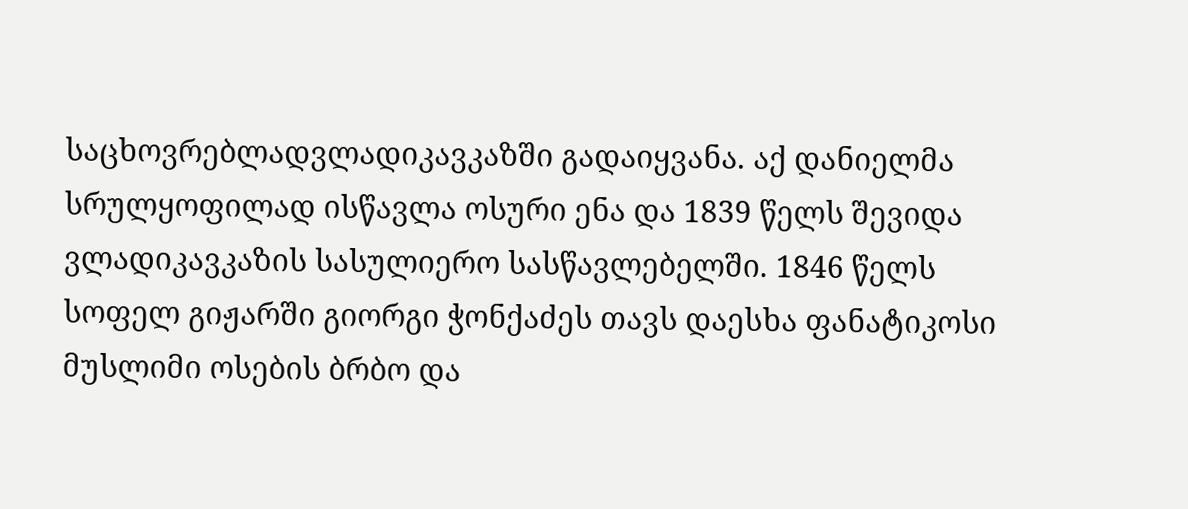საცხოვრებლადვლადიკავკაზში გადაიყვანა. აქ დანიელმა სრულყოფილად ისწავლა ოსური ენა და 1839 წელს შევიდა ვლადიკავკაზის სასულიერო სასწავლებელში. 1846 წელს სოფელ გიჟარში გიორგი ჭონქაძეს თავს დაესხა ფანატიკოსი მუსლიმი ოსების ბრბო და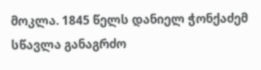მოკლა. 1845 წელს დანიელ ჭონქაძემ სწავლა განაგრძო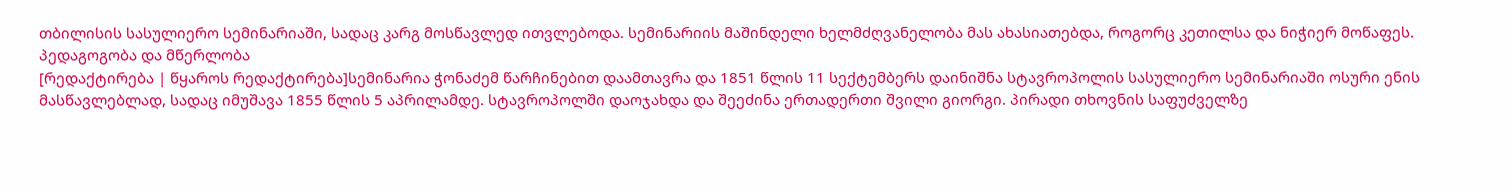თბილისის სასულიერო სემინარიაში, სადაც კარგ მოსწავლედ ითვლებოდა. სემინარიის მაშინდელი ხელმძღვანელობა მას ახასიათებდა, როგორც კეთილსა და ნიჭიერ მოწაფეს.
პედაგოგობა და მწერლობა
[რედაქტირება | წყაროს რედაქტირება]სემინარია ჭონაძემ წარჩინებით დაამთავრა და 1851 წლის 11 სექტემბერს დაინიშნა სტავროპოლის სასულიერო სემინარიაში ოსური ენის მასწავლებლად, სადაც იმუშავა 1855 წლის 5 აპრილამდე. სტავროპოლში დაოჯახდა და შეეძინა ერთადერთი შვილი გიორგი. პირადი თხოვნის საფუძველზე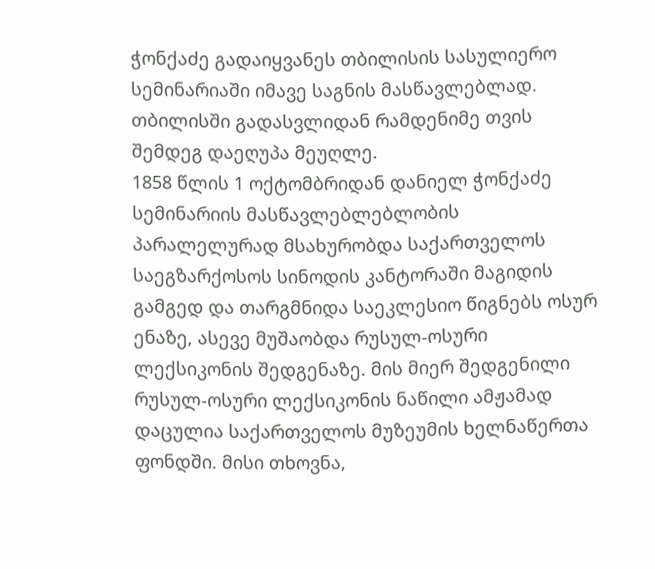ჭონქაძე გადაიყვანეს თბილისის სასულიერო სემინარიაში იმავე საგნის მასწავლებლად. თბილისში გადასვლიდან რამდენიმე თვის შემდეგ დაეღუპა მეუღლე.
1858 წლის 1 ოქტომბრიდან დანიელ ჭონქაძე სემინარიის მასწავლებლებლობის პარალელურად მსახურობდა საქართველოს საეგზარქოსოს სინოდის კანტორაში მაგიდის გამგედ და თარგმნიდა საეკლესიო წიგნებს ოსურ ენაზე, ასევე მუშაობდა რუსულ-ოსური ლექსიკონის შედგენაზე. მის მიერ შედგენილი რუსულ-ოსური ლექსიკონის ნაწილი ამჟამად დაცულია საქართველოს მუზეუმის ხელნაწერთა ფონდში. მისი თხოვნა,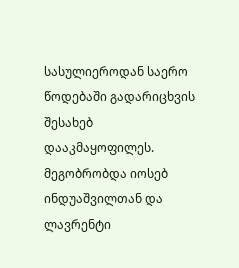სასულიეროდან საერო წოდებაში გადარიცხვის შესახებ დააკმაყოფილეს. მეგობრობდა იოსებ ინდუაშვილთან და ლავრენტი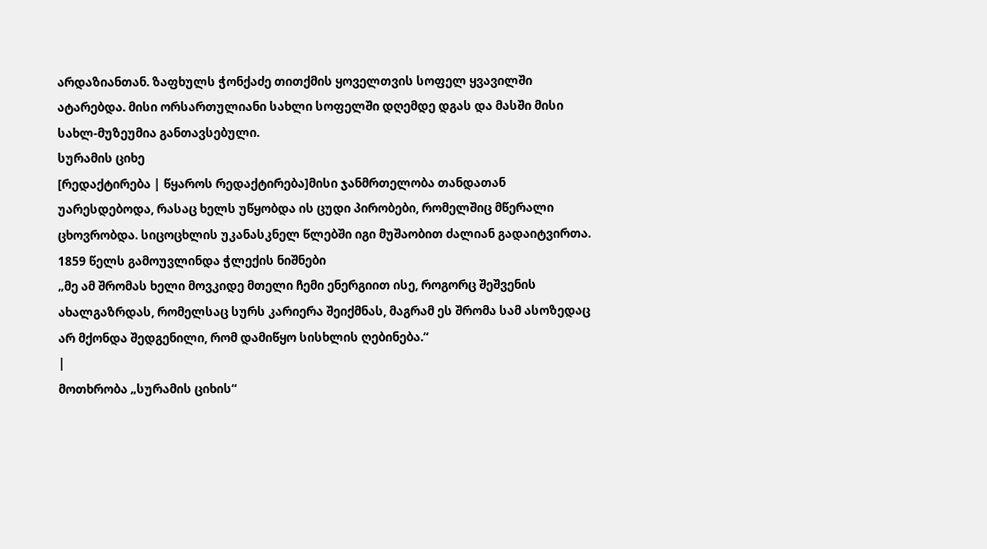არდაზიანთან. ზაფხულს ჭონქაძე თითქმის ყოველთვის სოფელ ყვავილში ატარებდა. მისი ორსართულიანი სახლი სოფელში დღემდე დგას და მასში მისი სახლ-მუზეუმია განთავსებული.
სურამის ციხე
[რედაქტირება | წყაროს რედაქტირება]მისი ჯანმრთელობა თანდათან უარესდებოდა, რასაც ხელს უწყობდა ის ცუდი პირობები, რომელშიც მწერალი ცხოვრობდა. სიცოცხლის უკანასკნელ წლებში იგი მუშაობით ძალიან გადაიტვირთა. 1859 წელს გამოუვლინდა ჭლექის ნიშნები
„მე ამ შრომას ხელი მოვკიდე მთელი ჩემი ენერგიით ისე, როგორც შეშვენის ახალგაზრდას, რომელსაც სურს კარიერა შეიქმნას, მაგრამ ეს შრომა სამ ასოზედაც არ მქონდა შედგენილი, რომ დამიწყო სისხლის ღებინება.“
|
მოთხრობა „სურამის ციხის“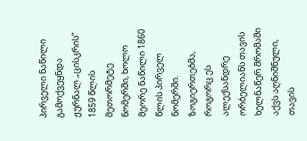პირველი ნაწილი გამოქვეყნდა ჟურნალ „ცისკრის“ 1859 წლის მეთორმეტე ნომერში, ხოლო მეორე ნაწილი 1860 წლის პირველ ნომერში. ზოგიერთებმა, როგორც ეს ალექსანდრე ორბელიანს თავის ხელნაწერ შრომაში აქვს აღნიშნული, თავის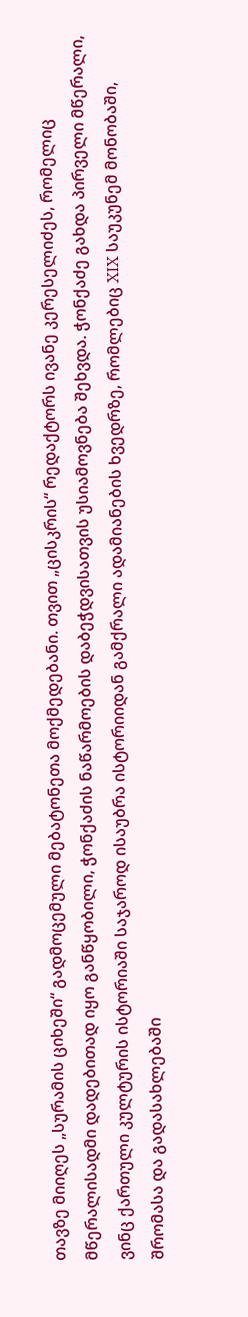თავზე მიიღეს „სურამის ციხეში“ გადმოცემული მებატონეთა მოქმედებანი. თვით „ცისკრის“ რედაქტორს ივანე კერესელიძეს, რომელიც მწერალისადმი დადებითად იყო განწყობილი, ჭონქაძის ნაწარმოების დაბეჭდვისათვის უსიამოვნება შეხვდა. ჭონქაძე გახდა პირველი მწერალი, ვინც ქართული კულტურის ისტორიაში საჯაროდ ისაუბრა ისტორიიდან გამქრალი ადამიანების ხვედრზე, რომლებიც XIX საუკუნემ მონობაში, შრომასა და გადასახლებაში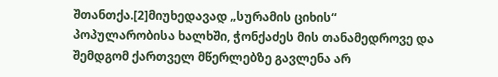შთანთქა.[2]მიუხედავად „სურამის ციხის“ პოპულარობისა ხალხში, ჭონქაძეს მის თანამედროვე და შემდგომ ქართველ მწერლებზე გავლენა არ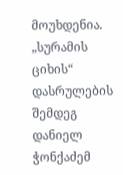მოუხდენია.
„სურამის ციხის“ დასრულების შემდეგ დანიელ ჭონქაძემ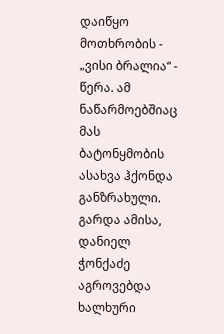დაიწყო მოთხრობის - „ვისი ბრალია“ - წერა. ამ ნაწარმოებშიაც მას ბატონყმობის ასახვა ჰქონდა განზრახული. გარდა ამისა, დანიელ ჭონქაძე აგროვებდა ხალხური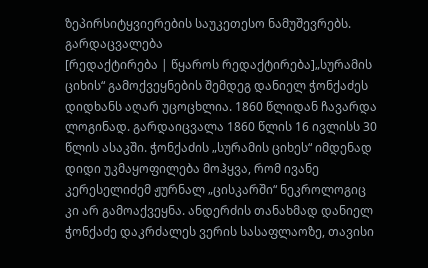ზეპირსიტყვიერების საუკეთესო ნამუშევრებს.
გარდაცვალება
[რედაქტირება | წყაროს რედაქტირება]„სურამის ციხის“ გამოქვეყნების შემდეგ დანიელ ჭონქაძეს დიდხანს აღარ უცოცხლია. 1860 წლიდან ჩავარდა ლოგინად. გარდაიცვალა 1860 წლის 16 ივლისს 30 წლის ასაკში. ჭონქაძის „სურამის ციხეს“ იმდენად დიდი უკმაყოფილება მოჰყვა, რომ ივანე კერესელიძემ ჟურნალ „ცისკარში“ ნეკროლოგიც კი არ გამოაქვეყნა. ანდერძის თანახმად დანიელ ჭონქაძე დაკრძალეს ვერის სასაფლაოზე, თავისი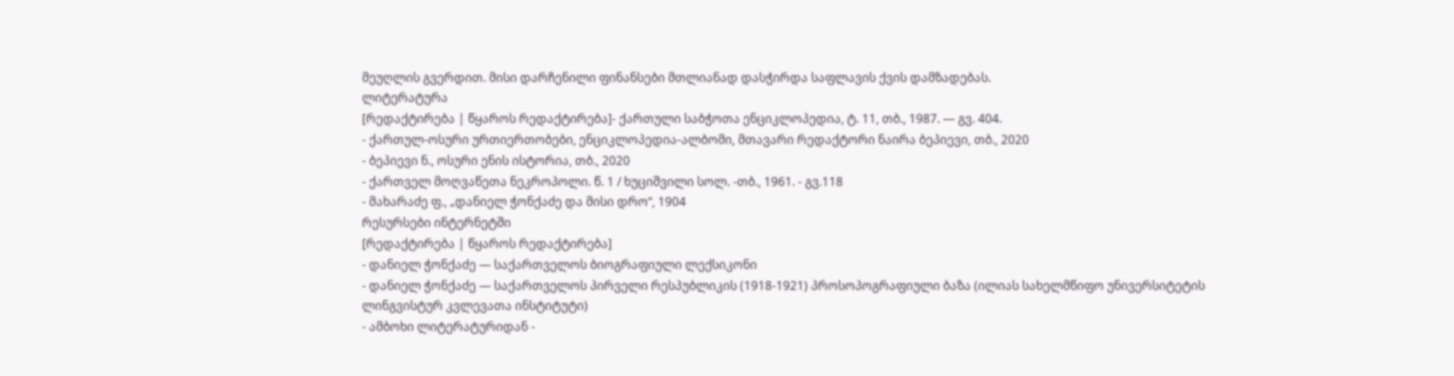მეუღლის გვერდით. მისი დარჩენილი ფინანსები მთლიანად დასჭირდა საფლავის ქვის დამზადებას.
ლიტერატურა
[რედაქტირება | წყაროს რედაქტირება]- ქართული საბჭოთა ენციკლოპედია, ტ. 11, თბ., 1987. — გვ. 404.
- ქართულ-ოსური ურთიერთობები, ენციკლოპედია-ალბომი, მთავარი რედაქტორი ნაირა ბეპიევი, თბ., 2020
- ბეპიევი ნ., ოსური ენის ისტორია, თბ., 2020
- ქართველ მოღვაწეთა ნეკროპოლი. წ. 1 / ხუციშვილი სოლ. -თბ., 1961. - გვ.118
- მახარაძე ფ., „დანიელ ჭონქაძე და მისი დრო“, 1904
რესურსები ინტერნეტში
[რედაქტირება | წყაროს რედაქტირება]
- დანიელ ჭონქაძე — საქართველოს ბიოგრაფიული ლექსიკონი
- დანიელ ჭონქაძე — საქართველოს პირველი რესპუბლიკის (1918-1921) პროსოპოგრაფიული ბაზა (ილიას სახელმწიფო უნივერსიტეტის ლინგვისტურ კვლევათა ინსტიტუტი)
- ამბოხი ლიტერატურიდან -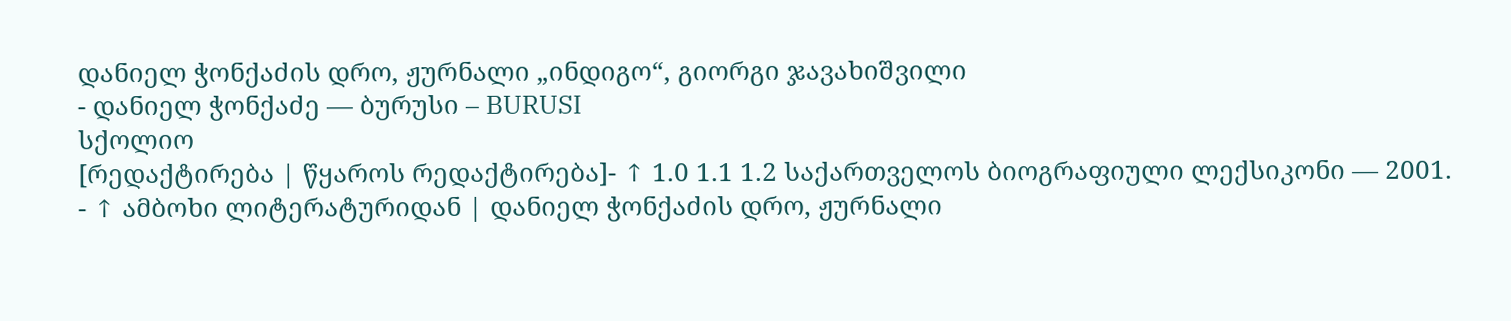დანიელ ჭონქაძის დრო, ჟურნალი „ინდიგო“, გიორგი ჯავახიშვილი
- დანიელ ჭონქაძე — ბურუსი – BURUSI
სქოლიო
[რედაქტირება | წყაროს რედაქტირება]- ↑ 1.0 1.1 1.2 საქართველოს ბიოგრაფიული ლექსიკონი — 2001.
- ↑ ამბოხი ლიტერატურიდან | დანიელ ჭონქაძის დრო, ჟურნალი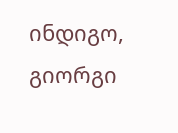ინდიგო, გიორგი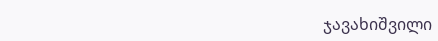ჯავახიშვილი